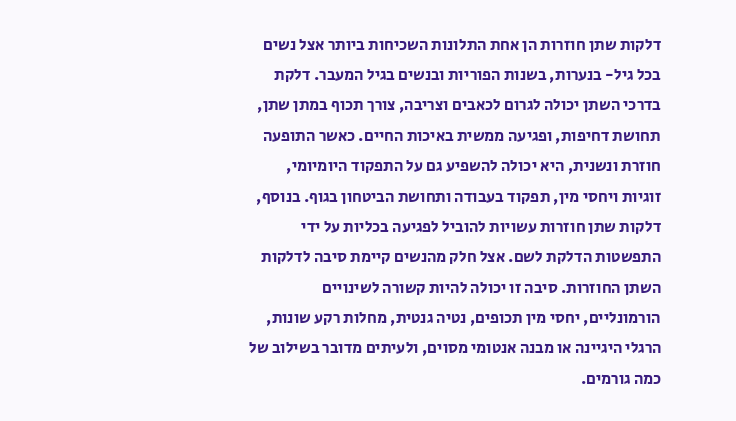דלקות שתן חוזרות הן אחת התלונות השכיחות ביותר אצל נשים בכל גיל- בנערות, בשנות הפוריות ובנשים בגיל המעבר. דלקת בדרכי השתן יכולה לגרום לכאבים וצריבה, צורך תכוף במתן שתן, תחושת דחיפות, ופגיעה ממשית באיכות החיים. כאשר התופעה חוזרת ונשנית, היא יכולה להשפיע גם על התפקוד היומיומי, זוגיות ויחסי מין, תפקוד בעבודה ותחושת הביטחון בגוף. בנוסף, דלקות שתן חוזרות עשויות להוביל לפגיעה בכליות על ידי התפשטות הדלקת לשם. אצל חלק מהנשים קיימת סיבה לדלקות השתן החוזרות. סיבה זו יכולה להיות קשורה לשינויים הורמונליים, יחסי מין תכופים, נטיה גנטית, מחלות רקע שונות, הרגלי היגיינה או מבנה אנטומי מסוים, ולעיתים מדובר בשילוב של כמה גורמים.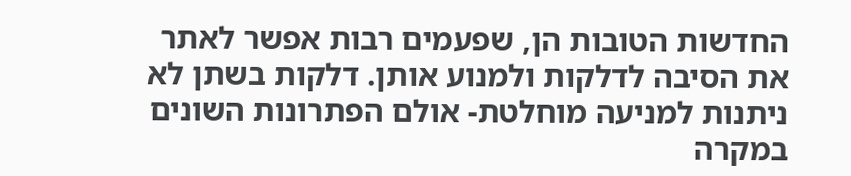החדשות הטובות הן, שפעמים רבות אפשר לאתר את הסיבה לדלקות ולמנוע אותן. דלקות בשתן לא ניתנות למניעה מוחלטת- אולם הפתרונות השונים במקרה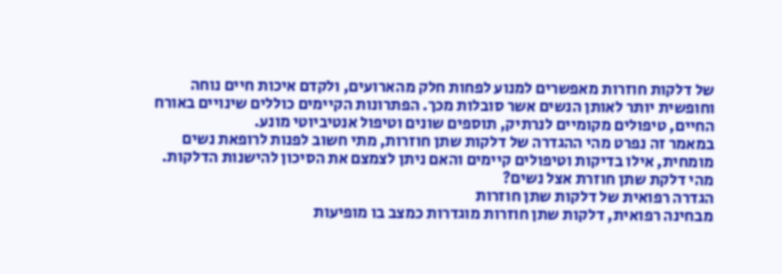של דלקות חוזרות מאפשרים למנוע לפחות חלק מהארועים, ולקדם איכות חיים נוחה וחופשית יותר לאותן הנשים אשר סובלות מכך. הפתרונות הקיימים כוללים שינויים באורח החיים, טיפולים מקומיים לנרתיק, תוספים שונים וטיפול אנטיביוטי מונע.
במאמר זה נפרט מהי ההגדרה של דלקות שתן חוזרות, מתי חשוב לפנות לרופאת נשים מומחית, אילו בדיקות וטיפולים קיימים והאם ניתן לצמצם את הסיכון להישנות הדלקות.
מהי דלקת שתן חוזרת אצל נשים?
הגדרה רפואית של דלקות שתן חוזרות
מבחינה רפואית, דלקות שתן חוזרות מוגדרות כמצב בו מופיעות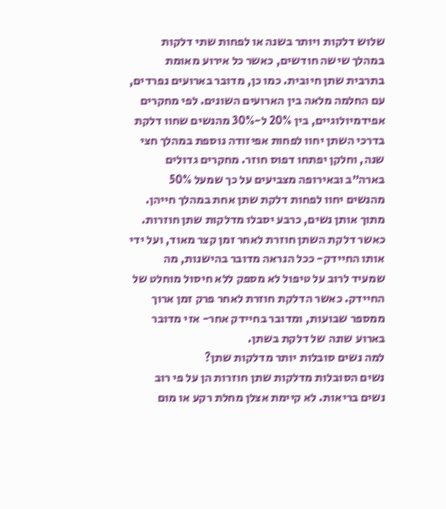שלוש דלקות ויותר בשנה או לפחות שתי דלקות במהלך שישה חודשים, כאשר כל אירוע מאומת בתרבית שתן חיובית. כמו כן, מדובר בארועים נפרדים, עם החלמה מלאה בין הארועים השונים. לפי מחקרים אפידמיולוגיים, בין 20% ל-30% מהנשים שחוו דלקת בדרכי השתן יחוו לפחות אפיזודה נוספת במהלך חצי שנה, וחלקן יפתחו דפוס חוזר. מחקרים גדולים בארה״ב ובאירופה מצביעים על כך שמעל 50% מהנשים יחוו לפחות דלקת שתן אחת במהלך חייהן. מתוך אותן נשים, כרבע יסבלו מדלקות שתן חוזרות. כאשר דלקת השתן חוזרת לאחר זמן קצר מאוד, ועל ידי אותו החיידק- ככל הנראה מדובר בהישנות, מה שמעיד לרוב על טיפול לא מספק ללא חיסול מוחלט של החיידק. כאשר הדלקת חוזרת לאחר פרק זמן ארוך ממספר שבועות, ומדובר בחיידק אחר- אזי מדובר בארוע שונה של דלקת בשתן.
למה נשים סובלות יותר מדלקות שתן?
נשים הסובלות מדלקות שתן חוזרות הן על פי רוב נשים בריאות. לא קיימת אצלן מחלת רקע או מום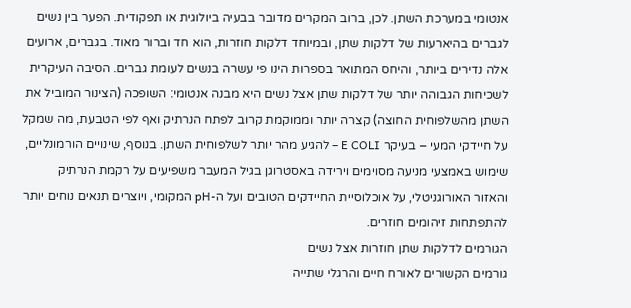אנטומי במערכת השתן. לכן, ברוב המקרים מדובר בבעיה ביולוגית או תפקודית. הפער בין נשים לגברים בהיארעות של דלקות שתן, ובמיוחד דלקות חוזרות, הוא חד וברור מאוד. בגברים, ארועים אלה נדירים ביותר, והיחס המתואר בספרות הינו פי עשרה בנשים לעומת גברים. הסיבה העיקרית לשכיחות הגבוהה יותר של דלקות שתן אצל נשים היא מבנה אנטומי: השופכה (הצינור המוביל את השתן מהשלפוחית החוצה) קצרה יותר וממוקמת קרוב לפתח הנרתיק ואף לפי הטבעת, מה שמקל על חיידקי המעי – בעיקר E COLI – להגיע מהר יותר לשלפוחית השתן. בנוסף, שינויים הורמונליים, שימוש באמצעי מניעה מסוימים וירידה באסטרוגן בגיל המעבר משפיעים על רקמת הנרתיק והאזור האורוגניטלי, על אוכלוסיית החיידקים הטובים ועל ה-pH המקומי, ויוצרים תנאים נוחים יותר להתפתחות זיהומים חוזרים.
הגורמים לדלקות שתן חוזרות אצל נשים
גורמים הקשורים לאורח חיים והרגלי שתייה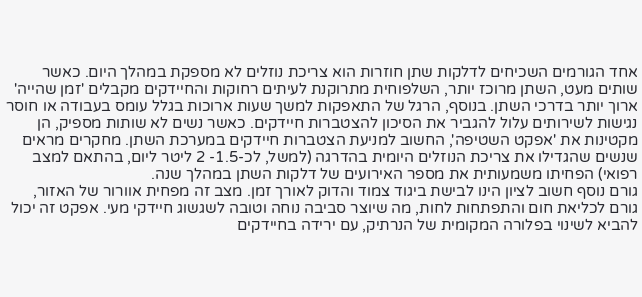אחד הגורמים השכיחים לדלקות שתן חוזרות הוא צריכת נוזלים לא מספקת במהלך היום. כאשר שותים מעט, השתן מרוכז יותר, השלפוחית מתרוקנת לעיתים רחוקות והחיידקים מקבלים 'זמן שהייה' ארוך יותר בדרכי השתן. בנוסף, הרגל של התאפקות למשך שעות ארוכות בגלל עומס בעבודה או חוסר נגישות לשירותים עלול להגביר את הסיכון להצטברות חיידקים. כאשר נשים לא שותות מספיק, הן מקטינות את 'אפקט השטיפה', החשוב למניעת הצטברות חיידקים במערכת השתן. מחקרים מראים שנשים שהגדילו את צריכת הנוזלים היומית בהדרגה (למשל, לכ-1.5- 2 ליטר ליום, בהתאם למצב רפואי) הפחיתו משמעותית את מספר האירועים של דלקות השתן במהלך שנה.
גורם נוסף חשוב לציון הינו לבישת ביגוד צמוד והדוק לאורך זמן. מצב זה מפחית אוורור של האזור, גורם לכליאת חום והתפתחות לחות, מה שיוצר סביבה נוחה וטובה לשגשוג חיידקי מעי. אפקט זה יכול להביא לשינוי בפלורה המקומית של הנרתיק, עם ירידה בחיידקים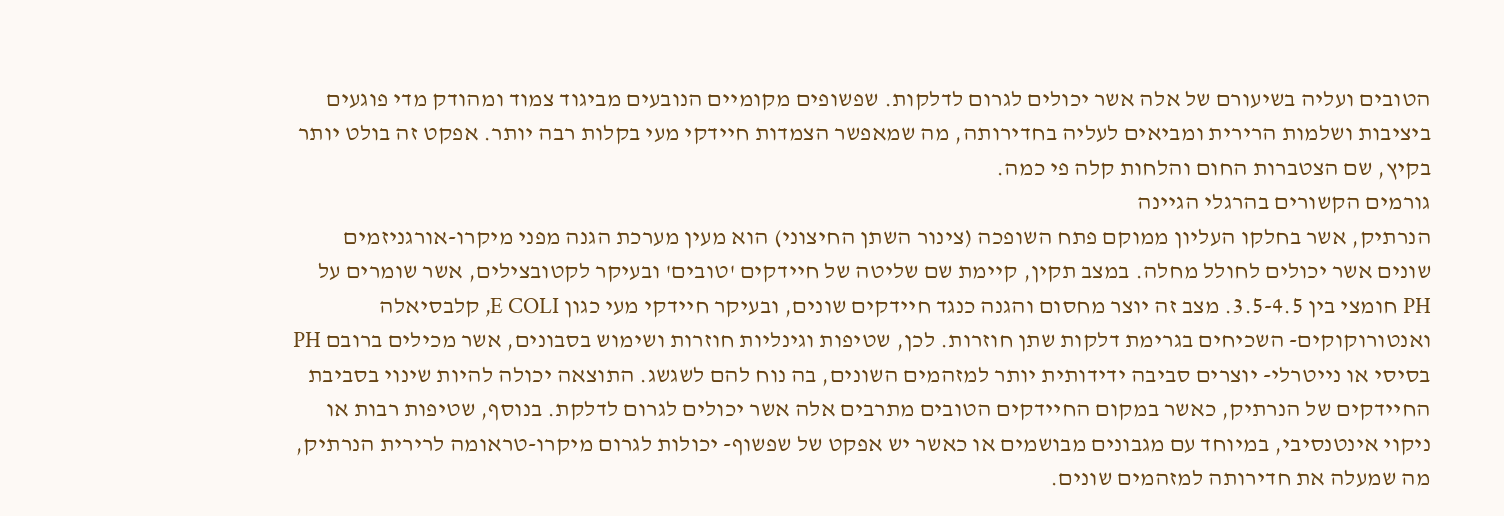הטובים ועליה בשיעורם של אלה אשר יכולים לגרום לדלקות. שפשופים מקומיים הנובעים מביגוד צמוד ומהודק מדי פוגעים ביציבות ושלמות הרירית ומביאים לעליה בחדירותה, מה שמאפשר הצמדות חיידקי מעי בקלות רבה יותר. אפקט זה בולט יותר בקיץ, שם הצטברות החום והלחות קלה פי כמה.
גורמים הקשורים בהרגלי הגיינה
הנרתיק, אשר בחלקו העליון ממוקם פתח השופכה (צינור השתן החיצוני) הוא מעין מערכת הגנה מפני מיקרו-אורגניזמים שונים אשר יכולים לחולל מחלה. במצב תקין, קיימת שם שליטה של חיידקים 'טובים' ובעיקר לקטובצילים, אשר שומרים על PH חומצי בין 3.5-4.5. מצב זה יוצר מחסום והגנה כנגד חיידקים שונים, ובעיקר חיידקי מעי כגון E COLI, קלבסיאלה ואנטורוקוקים- השכיחים בגרימת דלקות שתן חוזרות. לכן, שטיפות וגינליות חוזרות ושימוש בסבונים, אשר מכילים ברובם PH בסיסי או נייטרלי- יוצרים סביבה ידידותית יותר למזהמים השונים, בה נוח להם לשגשג. התוצאה יכולה להיות שינוי בסביבת החיידקים של הנרתיק, כאשר במקום החיידקים הטובים מתרבים אלה אשר יכולים לגרום לדלקת. בנוסף, שטיפות רבות או ניקוי אינטנסיבי, במיוחד עם מגבונים מבושמים או כאשר יש אפקט של שפשוף- יכולות לגרום מיקרו-טראומה לרירית הנרתיק, מה שמעלה את חדירותה למזהמים שונים.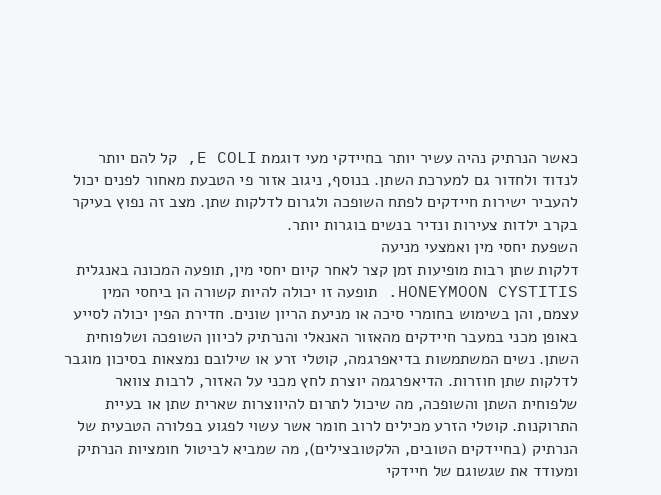כאשר הנרתיק נהיה עשיר יותר בחיידקי מעי דוגמת E COLI, קל להם יותר לנדוד ולחדור גם למערכת השתן. בנוסף, ניגוב אזור פי הטבעת מאחור לפנים יכול להעביר ישירות חיידקים לפתח השופכה ולגרום לדלקות שתן. מצב זה נפוץ בעיקר בקרב ילדות צעירות ונדיר בנשים בוגרות יותר.
השפעת יחסי מין ואמצעי מניעה
דלקות שתן רבות מופיעות זמן קצר לאחר קיום יחסי מין, תופעה המכונה באנגלית HONEYMOON CYSTITIS. תופעה זו יכולה להיות קשורה הן ביחסי המין עצמם, והן בשימוש בחומרי סיכה או מניעת הריון שונים. חדירת הפין יכולה לסייע באופן מכני במעבר חיידקים מהאזור האנאלי והנרתיק לכיוון השופכה ושלפוחית השתן. נשים המשתמשות בדיאפרגמה, קוטלי זרע או שילובם נמצאות בסיכון מוגבר לדלקות שתן חוזרות. הדיאפרגמה יוצרת לחץ מכני על האזור, לרבות צוואר שלפוחית השתן והשופכה, מה שיכול לתרום להיווצרות שארית שתן או בעיית התרוקנות. קוטלי הזרע מכילים לרוב חומר אשר עשוי לפגוע בפלורה הטבעית של הנרתיק (בחיידקים הטובים, הלקטובצילים), מה שמביא לביטול חומציות הנרתיק ומעודד את שגשוגם של חיידקי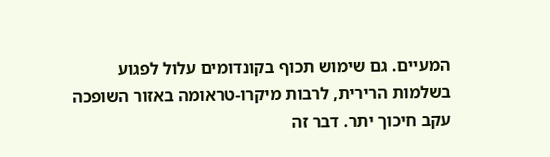המעיים. גם שימוש תכוף בקונדומים עלול לפגוע בשלמות הרירית, לרבות מיקרו-טראומה באזור השופכה עקב חיכוך יתר. דבר זה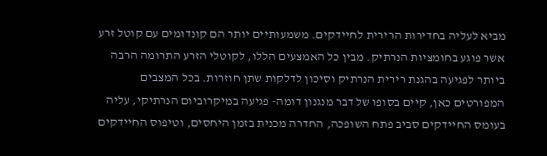מביא לעליה בחדירות הרירית לחיידקים. משמעותיים יותר הם קונדומים עם קוטל זרע אשר פוגע בחומציות הנרתיק. מבין כל האמצעים הללו, לקוטלי הזרע התרומה הרבה ביותר לפגיעה בהגנת רירית הנרתיק וסיכון לדלקות שתן חוזרות. בכל המצבים המפורטים כאן, קיים בסופו של דבר מנגנון דומה- פגיעה במיקרוביום הנרתיקי, עליה בעומס החיידקים סביב פתח השופכה, החדרה מכנית בזמן היחסים, וטיפוס החיידקים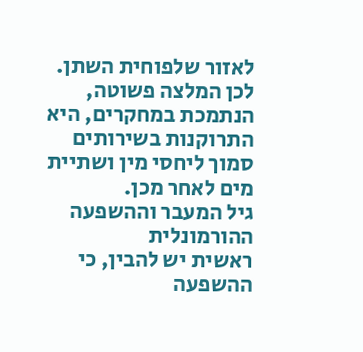לאזור שלפוחית השתן. לכן המלצה פשוטה, הנתמכת במחקרים, היא התרוקנות בשירותים סמוך ליחסי מין ושתיית מים לאחר מכן.
גיל המעבר וההשפעה ההורמונלית
ראשית יש להבין, כי ההשפעה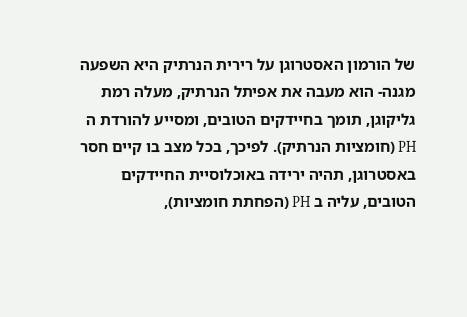של הורמון האסטרוגן על רירית הנרתיק היא השפעה מגנה- הוא מעבה את אפיתל הנרתיק, מעלה רמת גליקוגן, תומך בחיידקים הטובים, ומסייע להורדת ה PH (חומציות הנרתיק). לפיכך, בכל מצב בו קיים חסר באסטרוגן, תהיה ירידה באוכלוסיית החיידקים הטובים, עליה ב PH (הפחתת חומציות),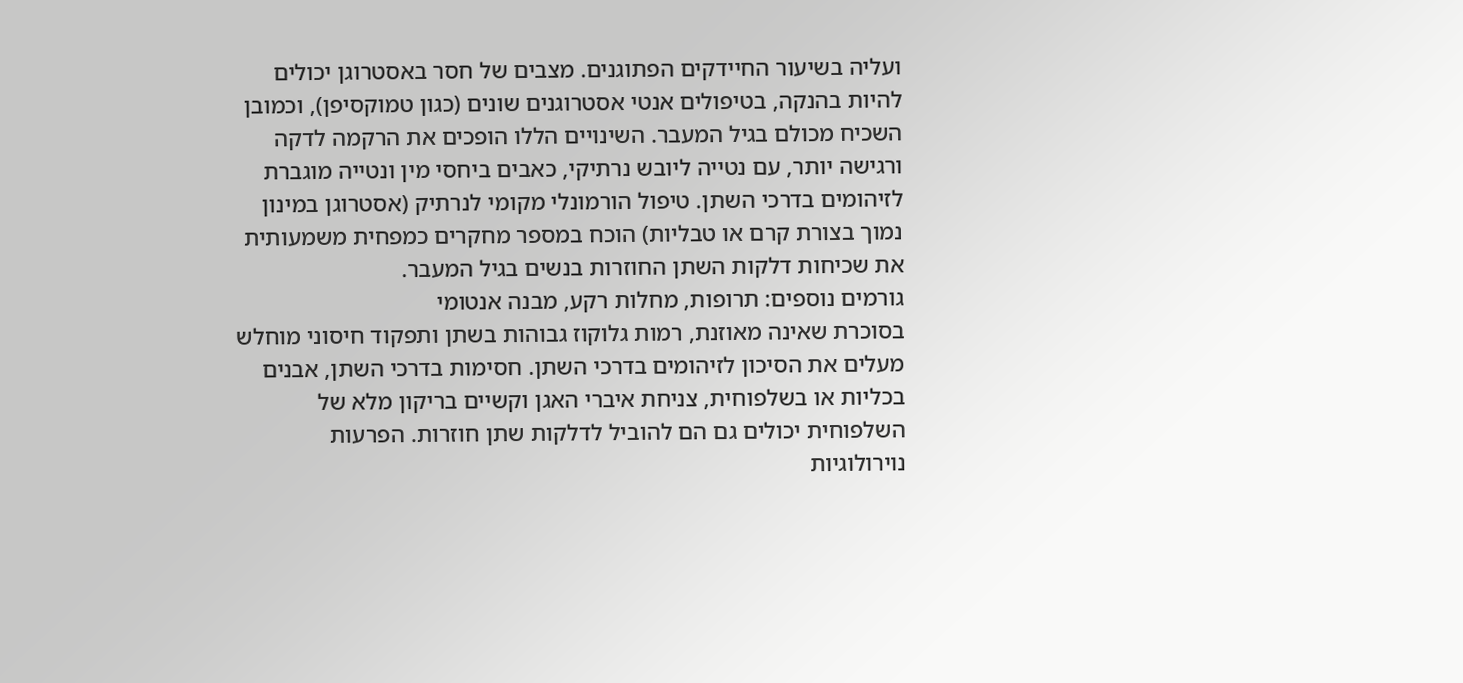ועליה בשיעור החיידקים הפתוגנים. מצבים של חסר באסטרוגן יכולים להיות בהנקה, בטיפולים אנטי אסטרוגנים שונים (כגון טמוקסיפן), וכמובן השכיח מכולם בגיל המעבר. השינויים הללו הופכים את הרקמה לדקה ורגישה יותר, עם נטייה ליובש נרתיקי, כאבים ביחסי מין ונטייה מוגברת לזיהומים בדרכי השתן. טיפול הורמונלי מקומי לנרתיק (אסטרוגן במינון נמוך בצורת קרם או טבליות) הוכח במספר מחקרים כמפחית משמעותית את שכיחות דלקות השתן החוזרות בנשים בגיל המעבר.
גורמים נוספים: תרופות, מחלות רקע, מבנה אנטומי
בסוכרת שאינה מאוזנת, רמות גלוקוז גבוהות בשתן ותפקוד חיסוני מוחלש מעלים את הסיכון לזיהומים בדרכי השתן. חסימות בדרכי השתן, אבנים בכליות או בשלפוחית, צניחת איברי האגן וקשיים בריקון מלא של השלפוחית יכולים גם הם להוביל לדלקות שתן חוזרות. הפרעות נוירולוגיות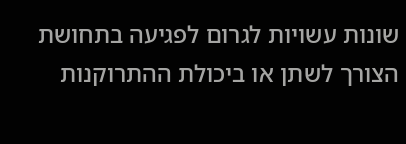שונות עשויות לגרום לפגיעה בתחושת הצורך לשתן או ביכולת ההתרוקנות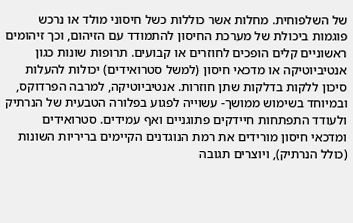של השלפוחית. מחלות אשר כוללות כשל חיסוני מולד או נרכש פוגמות ביכולת של מערכת החיסון להתמודד עם הזיהום, וכך זיהומים ראשוניים קלים הופכים לחוזרים או קבועים. תרופות שונות כגון אנטיביוטיקה או מדכאי חיסון (למשל סטרואידים) יכולות להעלות סיכון ללקות בדלקות שתן חוזרות. אנטיביוטיקה, למרבה הפרדוקס, ובמיוחד בשימוש ממושך- עשוייה לפגוע בפלורה הטבעית של הנרתיק ולעודד התפתחות חיידקים פתוגניים ואף עמידים. סטרואידים ומדכאי חיסון מורידים את רמת הנוגדנים הקיימים בריריות השונות (כולל הנרתיק), ויוצרים תגובה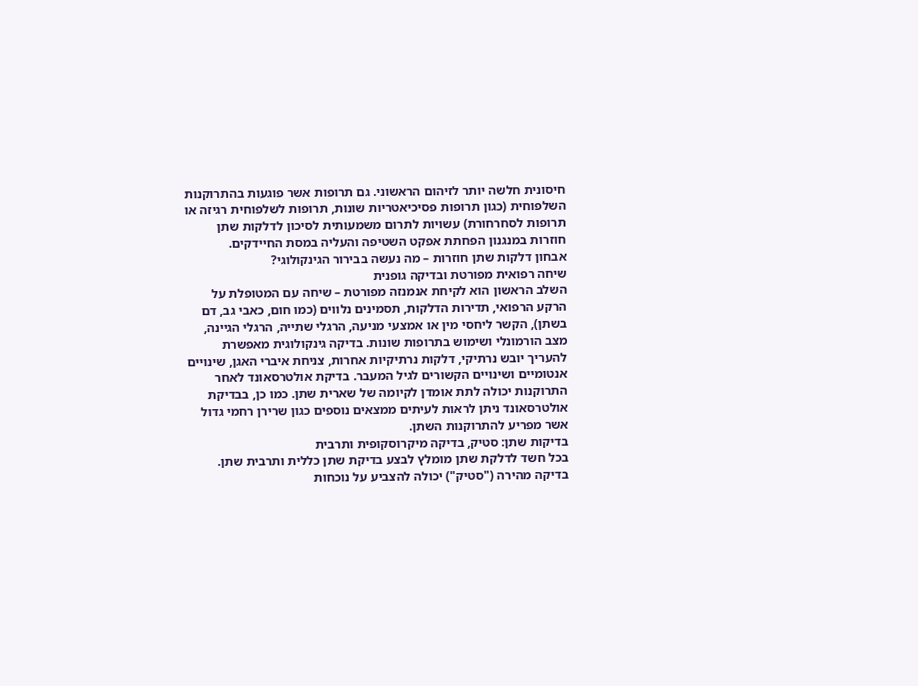חיסונית חלשה יותר לזיהום הראשוני. גם תרופות אשר פוגעות בהתרוקנות השלפוחית (כגון תרופות פסיכיאטריות שונות, תרופות לשלפוחית רגיזה או תרופות לסחרחורת) עשויות לתרום משמעותית לסיכון לדלקות שתן חוזרות במנגנון הפחתת אפקט השטיפה והעליה במסת החיידקים.
אבחון דלקות שתן חוזרות – מה נעשה בבירור הגינקולוגי?
שיחה רפואית מפורטת ובדיקה גופנית
השלב הראשון הוא לקיחת אנמנזה מפורטת – שיחה עם המטופלת על הרקע הרפואי, תדירות הדלקות, תסמינים נלווים (כמו חום, כאבי גב, דם בשתן), הקשר ליחסי מין או אמצעי מניעה, הרגלי שתייה, הרגלי הגיינה, מצב הורמונלי ושימוש בתרופות שונות. בדיקה גינקולוגית מאפשרת להעריך יובש נרתיקי, דלקות נרתיקיות אחרות, צניחת איברי האגן, שינויים אנטומיים ושינויים הקשורים לגיל המעבר. בדיקת אולטרסאונד לאחר התרוקנות יכולה לתת אומדן לקיומה של שארית שתן. כמו כן, בבדיקת אולטרסאונד ניתן לראות לעיתים ממצאים נוספים כגון שרירן רחמי גדול אשר מפריע להתרוקנות השתן.
בדיקות שתן: סטיק, בדיקה מיקרוסקופית ותרבית
בכל חשד לדלקת שתן מומלץ לבצע בדיקת שתן כללית ותרבית שתן. בדיקה מהירה ("סטיק") יכולה להצביע על נוכחות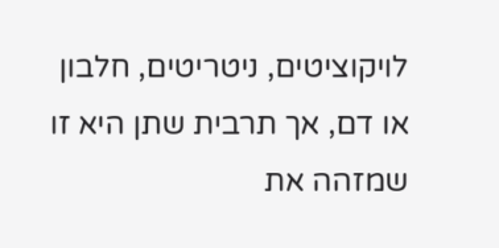לויקוציטים, ניטריטים, חלבון או דם, אך תרבית שתן היא זו שמזהה את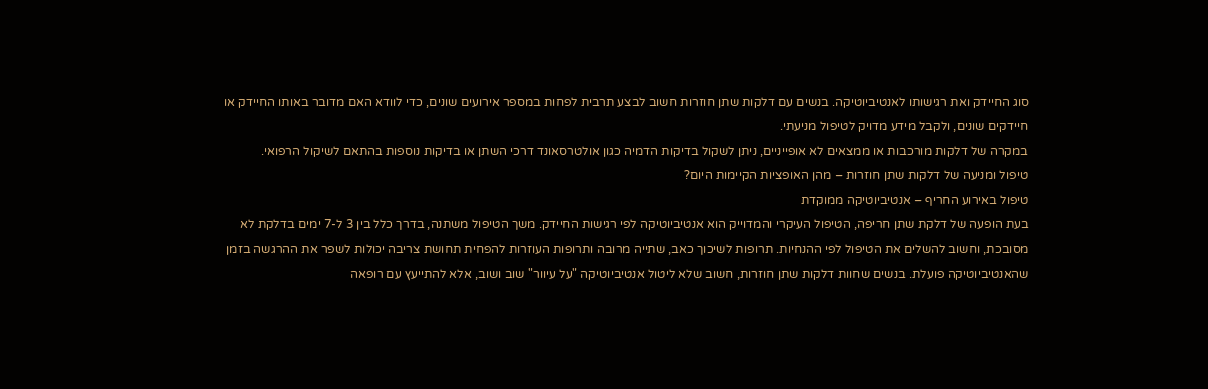סוג החיידק ואת רגישותו לאנטיביוטיקה. בנשים עם דלקות שתן חוזרות חשוב לבצע תרבית לפחות במספר אירועים שונים, כדי לוודא האם מדובר באותו החיידק או חיידקים שונים, ולקבל מידע מדויק לטיפול מניעתי.
במקרה של דלקות מורכבות או ממצאים לא אופייניים, ניתן לשקול בדיקות הדמיה כגון אולטרסאונד דרכי השתן או בדיקות נוספות בהתאם לשיקול הרפואי.
טיפול ומניעה של דלקות שתן חוזרות – מהן האופציות הקיימות היום?
טיפול באירוע החריף – אנטיביוטיקה ממוקדת
בעת הופעה של דלקת שתן חריפה, הטיפול העיקרי והמדוייק הוא אנטיביוטיקה לפי רגישות החיידק. משך הטיפול משתנה, בדרך כלל בין 3 ל-7 ימים בדלקת לא מסובכת, וחשוב להשלים את הטיפול לפי ההנחיות. תרופות לשיכוך כאב, שתייה מרובה ותרופות העוזרות להפחית תחושת צריבה יכולות לשפר את ההרגשה בזמן שהאנטיביוטיקה פועלת. בנשים שחוות דלקות שתן חוזרות, חשוב שלא ליטול אנטיביוטיקה "על עיוור" שוב ושוב, אלא להתייעץ עם רופאה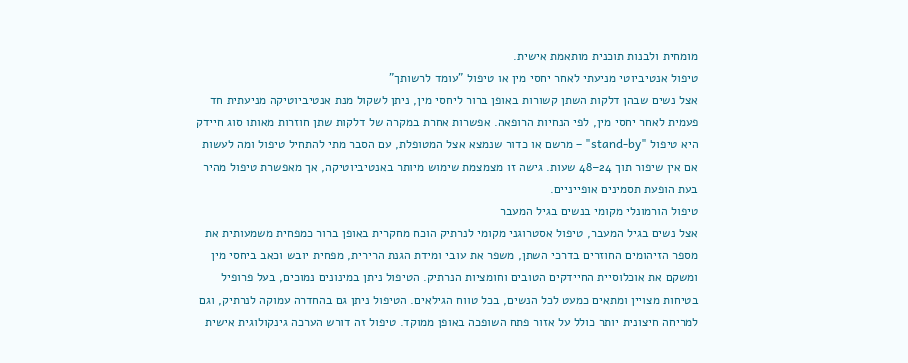מומחית ולבנות תוכנית מותאמת אישית.
טיפול אנטיביוטי מניעתי לאחר יחסי מין או טיפול "עומד לרשותך"
אצל נשים שבהן דלקות השתן קשורות באופן ברור ליחסי מין, ניתן לשקול מנת אנטיביוטיקה מניעתית חד פעמית לאחר יחסי מין, לפי הנחיות הרופאה. אפשרות אחרת במקרה של דלקות שתן חוזרות מאותו סוג חיידק היא טיפול "stand-by" – מרשם או כדור שנמצא אצל המטופלת, עם הסבר מתי להתחיל טיפול ומה לעשות אם אין שיפור תוך 24–48 שעות. גישה זו מצמצמת שימוש מיותר באנטיביוטיקה, אך מאפשרת טיפול מהיר בעת הופעת תסמינים אופייניים.
טיפול הורמונלי מקומי בנשים בגיל המעבר
אצל נשים בגיל המעבר, טיפול אסטרוגני מקומי לנרתיק הוכח מחקרית באופן ברור כמפחית משמעותית את מספר הזיהומים החוזרים בדרכי השתן, משפר את עובי ומידת הגנת הרירית, מפחית יובש וכאב ביחסי מין ומשקם את אוכלוסיית החיידקים הטובים וחומציות הנרתיק. הטיפול ניתן במינונים נמוכים, בעל פרופיל בטיחות מצויין ומתאים כמעט לכל הנשים, בכל טווח הגילאים. הטיפול ניתן גם בהחדרה עמוקה לנרתיק, וגם למריחה חיצונית יותר כולל על אזור פתח השופכה באופן ממוקד. טיפול זה דורש הערכה גינקולוגית אישית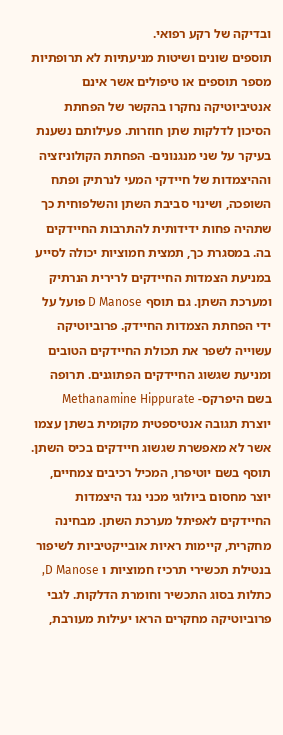ובדיקה של רקע רפואי.
תוספים שונים ושיטות מניעתיות לא תרופתיות
מספר תוספים או טיפולים אשר אינם אנטיביוטיקה נחקרו בהקשר של הפחתת הסיכון לדלקות שתן חוזרות. פעילותם נשענת בעיקר על שני מנגנונים- הפחתת הקולוניזציה וההיצמדות של חיידקי המעי לנרתיק ופתח השופכה, ושינוי סביבת השתן והשלפוחית כך שתהיה פחות ידידותית להתרבות החיידקים בה. במסגרת כך, תמצית חמוציות יכולה לסייע במניעת הצמדות החיידקים לרירית הנרתיק ומערכת השתן. גם תוסף D Manose פועל על ידי הפחתת הצמדות החיידק. פרוביוטיקה עשוייה לשפר את תכולת החיידקים הטובים ומניעת שגשוג החיידקים הפתוגנים. תרופה בשם היפרקס- Methanamine Hippurate יוצרת תגובה אנטיספטית מקומית בשתן עצמו אשר לא מאפשרת שגשוג חיידקים בכיס השתן. תוסף בשם יוטיפרו, המכיל רכיבים צמחיים, יוצר מחסום ביולוגי מכני נגד היצמדות החיידקים לאפיתל מערכת השתן. מבחינה מחקרית, קיימות ראיות אובייקטיביות לשיפור בנטילת תכשירי תרכיז חמוציות ו D Manose, כתלות בסוג התכשיר וחומרת הדלקות. לגבי פרוביוטיקה מחקרים הראו יעילות מעורבת,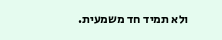ולא תמיד חד משמעית.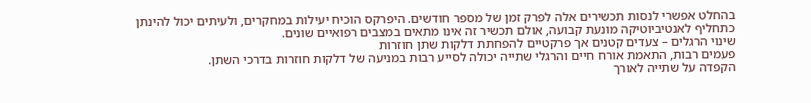בהחלט אפשרי לנסות תכשירים אלה לפרק זמן של מספר חודשים. היפרקס הוכיח יעילות במחקרים, ולעיתים יכול להינתן כתחליף לאנטיביוטיקה מונעת קבועה, אולם תכשיר זה אינו מתאים במצבים רפואיים שונים.
שינוי הרגלים – צעדים קטנים אך פרקטיים להפחתת דלקות שתן חוזרות
פעמים רבות, התאמת אורח חיים והרגלי שתייה יכולה לסייע רבות במניעה של דלקות חוזרות בדרכי השתן.
הקפדה על שתייה לאורך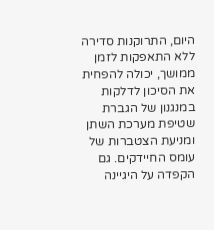היום, התרוקנות סדירה ללא התאפקות לזמן ממושך, יכולה להפחית את הסיכון לדלקות במנגנון של הגברת שטיפת מערכת השתן ומניעת הצטברות של עומס החיידקים. גם הקפדה על היגיינה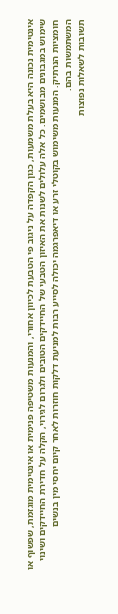אינטימית נכונה היא בעלת משמעות, כגון הקפדה על ניגוב פי הטבעת לכיוון אחורי, והמנעות משטיפה פנימית או אינטימית מוגזמת, שפשוף או שימוש במגבונים מבושמים. כל אלה עלולים לשנות את האיזון הטבעי של החיידקים הטובים ולגרום לגירוי, הקלה על חדירת החיידקים ושינוי חומציות הנרתיק. המנעות משימוש בקוטלי זרע או דיאפרגמה יכולה לסייע רבות למניעת דלקות חוזרות לאחר קיום יחסי מין בנשים המשתמשות בהם.
תשובות לשאלות נפוצות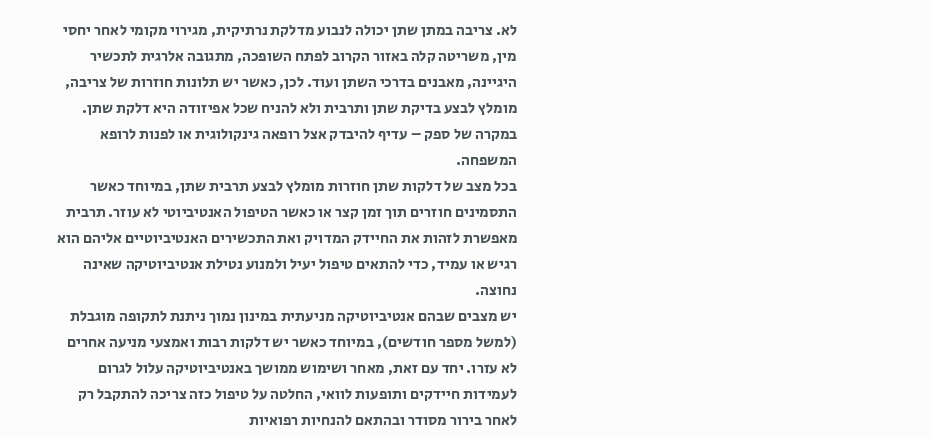לא. צריבה במתן שתן יכולה לנבוע מדלקת נרתיקית, מגירוי מקומי לאחר יחסי מין, משריטה קלה באזור הקרוב לפתח השופכה, מתגובה אלרגית לתכשיר היגיינה, מאבנים בדרכי השתן ועוד. לכן, כאשר יש תלונות חוזרות של צריבה, מומלץ לבצע בדיקת שתן ותרבית ולא להניח שכל אפיזודה היא דלקת שתן. במקרה של ספק – עדיף להיבדק אצל רופאה גינקולוגית או לפנות לרופא המשפחה.
בכל מצב של דלקות שתן חוזרות מומלץ לבצע תרבית שתן, במיוחד כאשר התסמינים חוזרים תוך זמן קצר או כאשר הטיפול האנטיביוטי לא עוזר. תרבית מאפשרת לזהות את החיידק המדויק ואת התכשירים האנטיביוטיים אליהם הוא רגיש או עמיד, כדי להתאים טיפול יעיל ולמנוע נטילת אנטיביוטיקה שאינה נחוצה.
יש מצבים שבהם אנטיביוטיקה מניעתית במינון נמוך ניתנת לתקופה מוגבלת (למשל מספר חודשים), במיוחד כאשר יש דלקות רבות ואמצעי מניעה אחרים לא עזרו. יחד עם זאת, מאחר ושימוש ממושך באנטיביוטיקה עלול לגרום לעמידות חיידקים ותופעות לוואי, החלטה על טיפול כזה צריכה להתקבל רק לאחר בירור מסודר ובהתאם להנחיות רפואיות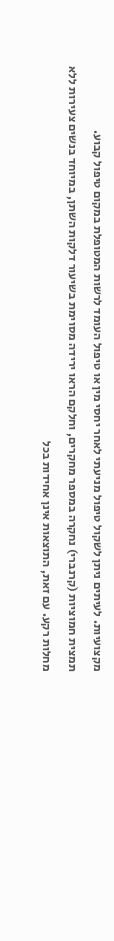מקצועיות. לעיתים ניתן לשקול טיפול מניעתי לאחר יחסי מין או טיפול העומד לרשות המטופלת במקום טיפול קבוע.
תמצית חמוציות (קרנברי) נחקרה במספר מחקרים, וחלקם הראו ירידה מסוימת בשיעור דלקות השתן, במיוחד בנשים צעירות ללא מחלות רקע. עם זאת, התוצאות אינן אחידות בכל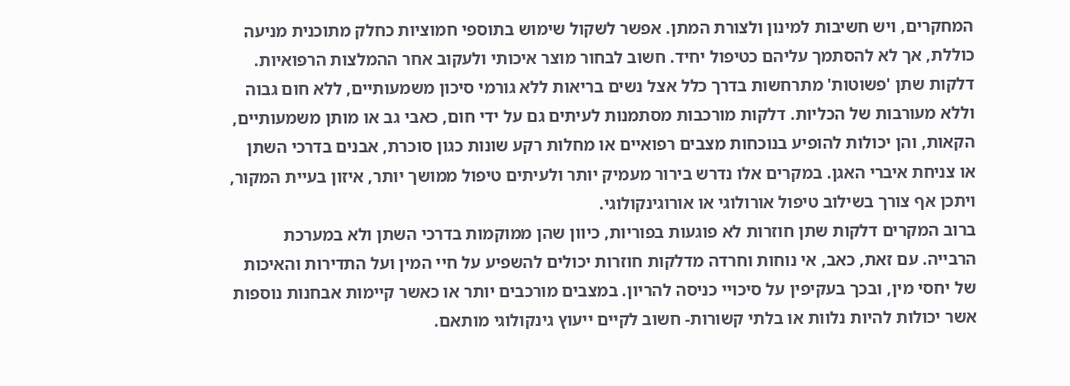המחקרים, ויש חשיבות למינון ולצורת המתן. אפשר לשקול שימוש בתוספי חמוציות כחלק מתוכנית מניעה כוללת, אך לא להסתמך עליהם כטיפול יחיד. חשוב לבחור מוצר איכותי ולעקוב אחר ההמלצות הרפואיות.
דלקות שתן 'פשוטות' מתרחשות בדרך כלל אצל נשים בריאות ללא גורמי סיכון משמעותיים, ללא חום גבוה וללא מעורבות של הכליות. דלקות מורכבות מסתמנות לעיתים גם על ידי חום, כאבי גב או מותן משמעותיים, הקאות, והן יכולות להופיע בנוכחות מצבים רפואיים או מחלות רקע שונות כגון סוכרת, אבנים בדרכי השתן או צניחת איברי האגן. במקרים אלו נדרש בירור מעמיק יותר ולעיתים טיפול ממושך יותר, איזון בעיית המקור, ויתכן אף צורך בשילוב טיפול אורולוגי או אורוגינקולוגי.
ברוב המקרים דלקות שתן חוזרות לא פוגעות בפוריות, כיוון שהן ממוקמות בדרכי השתן ולא במערכת הרבייה. עם זאת, כאב, אי נוחות וחרדה מדלקות חוזרות יכולים להשפיע על חיי המין ועל התדירות והאיכות של יחסי מין, ובכך בעקיפין על סיכויי כניסה להריון. במצבים מורכבים יותר או כאשר קיימות אבחנות נוספות אשר יכולות להיות נלוות או בלתי קשורות- חשוב לקיים ייעוץ גינקולוגי מותאם.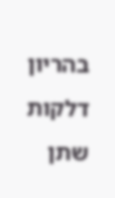בהריון דלקות שתן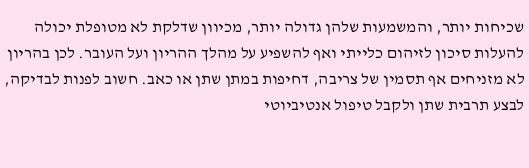שכיחות יותר, והמשמעות שלהן גדולה יותר, מכיוון שדלקת לא מטופלת יכולה להעלות סיכון לזיהום כלייתי ואף להשפיע על מהלך ההריון ועל העובר. לכן בהריון לא מזניחים אף תסמין של צריבה, דחיפות במתן שתן או כאב. חשוב לפנות לבדיקה, לבצע תרבית שתן ולקבל טיפול אנטיביוטי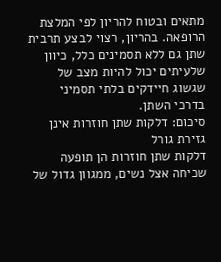מתאים ובטוח להריון לפי המלצת הרופאה. בהריון, רצוי לבצע תרבית שתן גם ללא תסמינים כלל, כיוון שלעיתים יכול להיות מצב של שגשוג חיידקים בלתי תסמיני בדרכי השתן.
סיכום: דלקות שתן חוזרות אינן גזירת גורל
דלקות שתן חוזרות הן תופעה שכיחה אצל נשים, ממגוון גדול של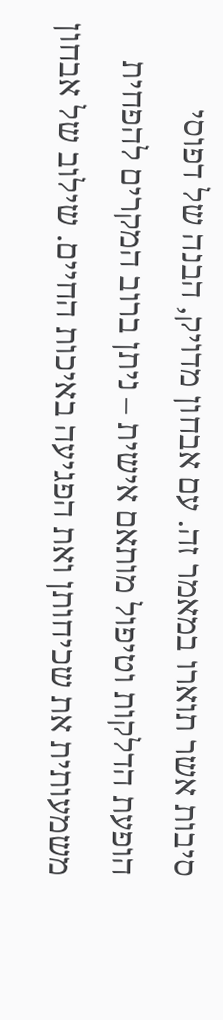סיבות אשר תוארו במאמר זה. עם אבחון מדויק, הבנה של דפוסי הופעת הדלקות וטיפול מותאם אישית – ניתן ברוב המקרים להפחית משמעותית את שכיחותן ואת הפגיעה באיכות החיים. שילוב של אבחון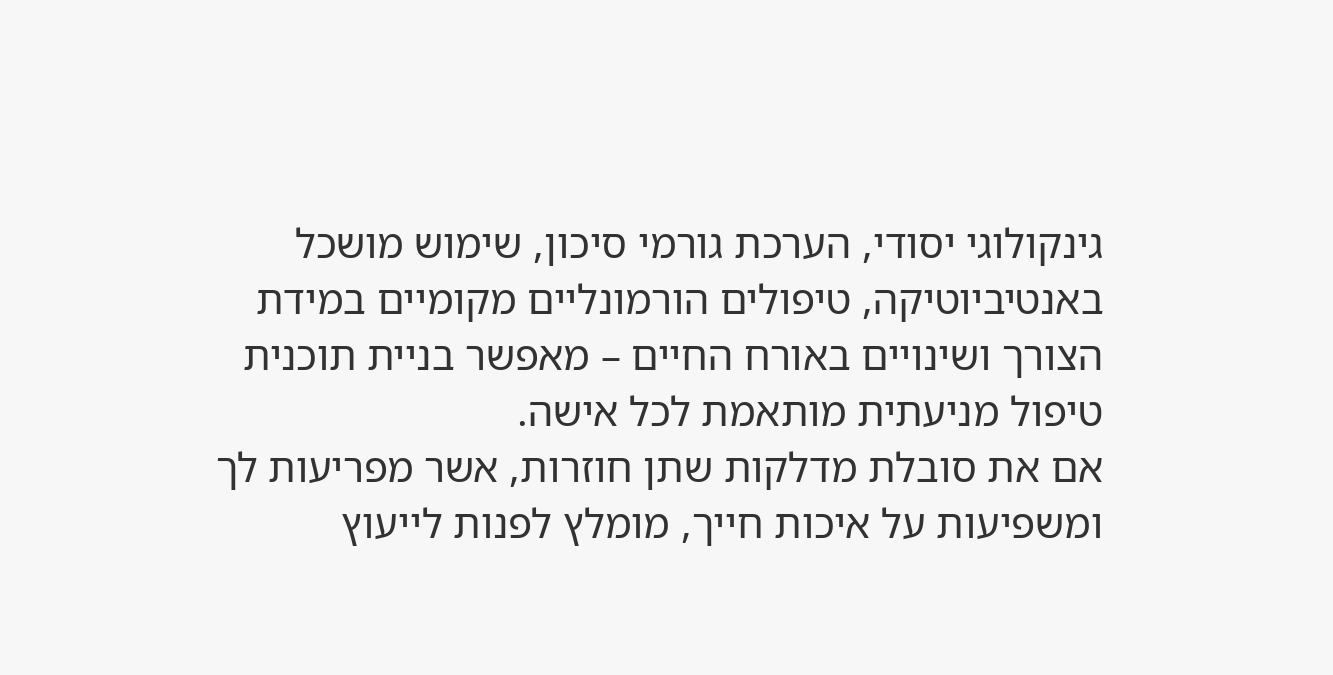גינקולוגי יסודי, הערכת גורמי סיכון, שימוש מושכל באנטיביוטיקה, טיפולים הורמונליים מקומיים במידת הצורך ושינויים באורח החיים – מאפשר בניית תוכנית טיפול מניעתית מותאמת לכל אישה.
אם את סובלת מדלקות שתן חוזרות, אשר מפריעות לך ומשפיעות על איכות חייך, מומלץ לפנות לייעוץ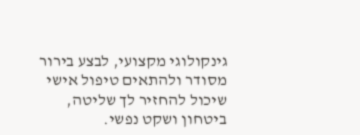גינקולוגי מקצועי, לבצע בירור מסודר ולהתאים טיפול אישי שיכול להחזיר לך שליטה, ביטחון ושקט נפשי.